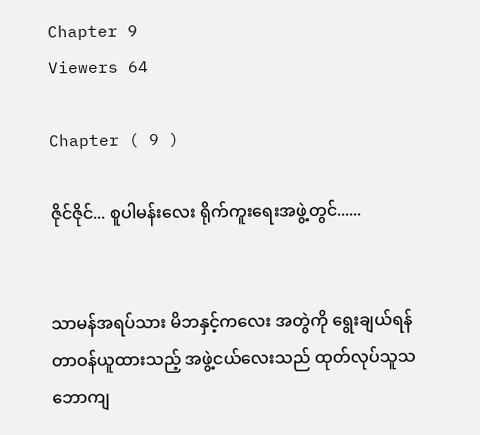Chapter 9
Viewers 64

Chapter ( 9 )

ဇိုင်ဇိုင်... စူပါမန်းလေး ရိုက်ကူးရေးအဖွဲ့တွင်......


သာမန်အရပ်သား မိဘနှင့်ကလေး အတွဲကို ရွေးချယ်ရန် တာဝန်ယူထားသည့် အဖွဲ့ငယ်လေးသည် ထုတ်လုပ်သူသဘောကျ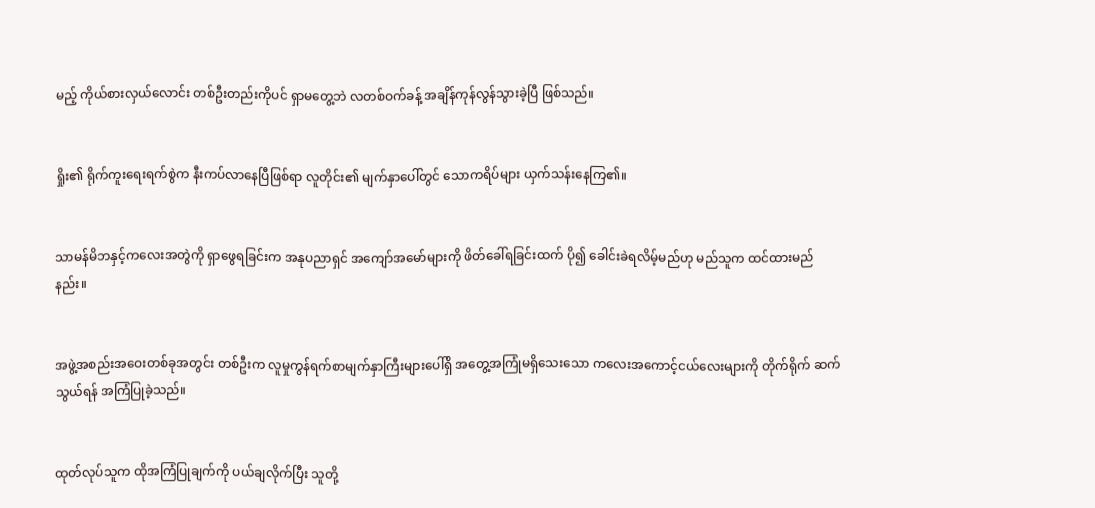မည့် ကိုယ်စားလှယ်လောင်း တစ်ဦးတည်းကိုပင် ရှာမတွေ့ဘဲ လတစ်ဝက်ခန့် အချိန်ကုန်လွန်သွားခဲ့ပြီ ဖြစ်သည်။


ရှိုး၏ ရိုက်ကူးရေးရက်စွဲက နီးကပ်လာနေပြီဖြစ်ရာ လူတိုင်း၏ မျက်နှာပေါ်တွင် သောကရိပ်များ ယှက်သန်းနေကြ၏။


သာမန်မိဘနှင့်ကလေးအတွဲကို ရှာဖွေရခြင်းက အနုပညာရှင် အကျော်အမော်များကို ဖိတ်ခေါ်ရခြင်းထက် ပို၍ ခေါင်းခဲရလိမ့်မည်ဟု မည်သူက ထင်ထားမည်နည်း။


အဖွဲ့အစည်းအဝေးတစ်ခုအတွင်း တစ်ဦးက လူမှုကွန်ရက်စာမျက်နှာကြီးများပေါ်ရှိ အတွေ့အကြုံမရှိသေးသော ကလေးအကောင့်ငယ်လေးများကို တိုက်ရိုက် ဆက်သွယ်ရန် အကြံပြုခဲ့သည်။


ထုတ်လုပ်သူက ထိုအကြံပြုချက်ကို ပယ်ချလိုက်ပြီး သူတို့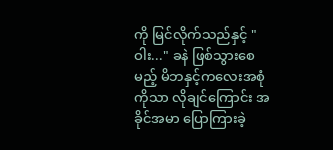ကို မြင်လိုက်သည်နှင့် "ဝါး..." ခနဲ ဖြစ်သွားစေမည့် မိဘနှင့်ကလေးအစုံကိုသာ လိုချင်ကြောင်း အခိုင်အမာ ပြောကြားခဲ့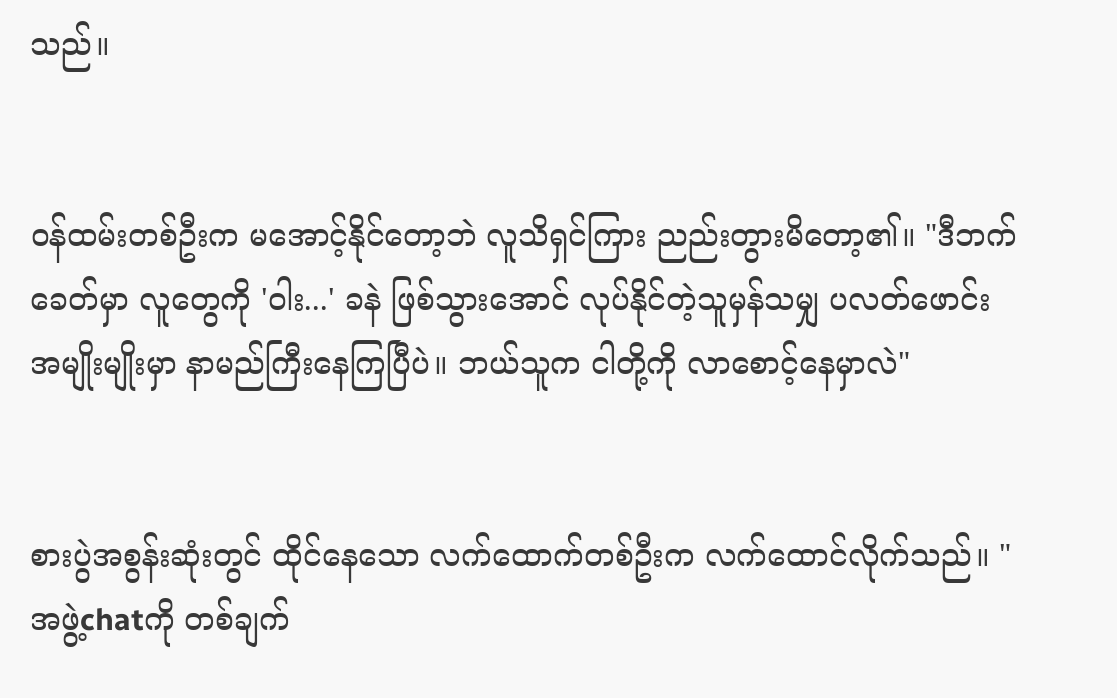သည်။


ဝန်ထမ်းတစ်ဦးက မအောင့်နိုင်တော့ဘဲ လူသိရှင်ကြား ညည်းတွားမိတော့၏။ "ဒီဘက်ခေတ်မှာ လူတွေကို 'ဝါး...' ခနဲ ဖြစ်သွားအောင် လုပ်နိုင်တဲ့သူမှန်သမျှ ပလတ်ဖောင်းအမျိုးမျိုးမှာ နာမည်ကြီးနေကြပြီပဲ။ ဘယ်သူက ငါတို့ကို လာစောင့်နေမှာလဲ"


စားပွဲအစွန်းဆုံးတွင် ထိုင်နေသော လက်ထောက်တစ်ဦးက လက်ထောင်လိုက်သည်။ "အဖွဲ့chatကို တစ်ချက်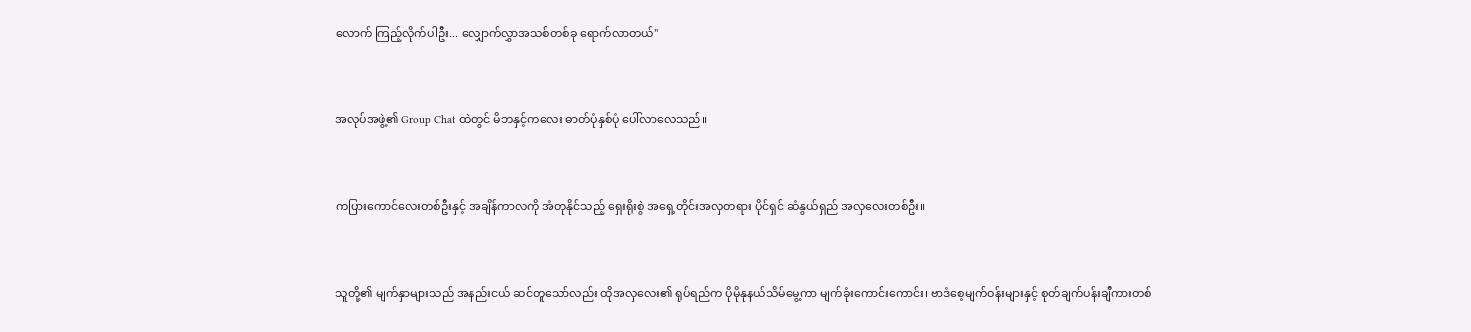လောက် ကြည့်လိုက်ပါဦး... လျှောက်လွှာအသစ်တစ်ခု ရောက်လာတယ်"


အလုပ်အဖွဲ့၏ Group Chat ထဲတွင် မိဘနှင့်ကလေး ဓာတ်ပုံနှစ်ပုံ ပေါ်လာလေသည်။


ကပြားကောင်လေးတစ်ဦးနှင့် အချိန်ကာလကို အံတုနိုင်သည့် ရှေးရိုးစွဲ အရှေ့တိုင်းအလှတရား ပိုင်ရှင် ဆံနွယ်ရှည် အလှလေးတစ်ဦး။


သူတို့၏ မျက်နှာများသည် အနည်းငယ် ဆင်တူသော်လည်း ထိုအလှလေး၏ ရုပ်ရည်က ပိုမိုနုနယ်သိမ်မွေ့ကာ မျက်ခုံးကောင်းကောင်း၊ ဗာဒံစေ့မျက်ဝန်းများနှင့် စုတ်ချက်ပန်းချီကားတစ်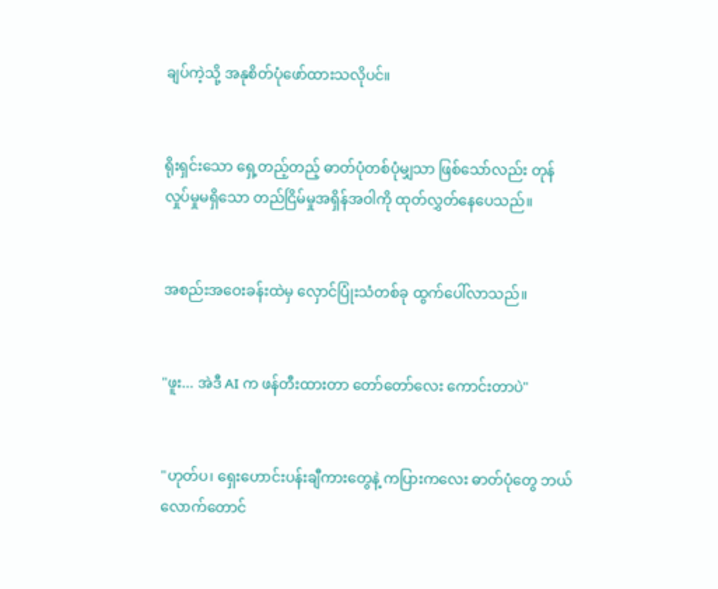ချပ်ကဲ့သို့ အနုစိတ်ပုံဖော်ထားသလိုပင်။


ရိုးရှင်းသော ရှေ့တည့်တည့် ဓာတ်ပုံတစ်ပုံမျှသာ ဖြစ်သော်လည်း တုန်လှုပ်မှုမရှိသော တည်ငြိမ်မှုအရှိန်အဝါကို ထုတ်လွှတ်နေပေသည်။


အစည်းအဝေးခန်းထဲမှ လှောင်ပြုံးသံတစ်ခု ထွက်ပေါ်လာသည်။


"ဖူး... အဲဒီ AI က ဖန်တီးထားတာ တော်တော်လေး ကောင်းတာပဲ"


"ဟုတ်ပ၊ ရှေးဟောင်းပန်းချီကားတွေနဲ့ ကပြားကလေး ဓာတ်ပုံတွေ ဘယ်လောက်တောင်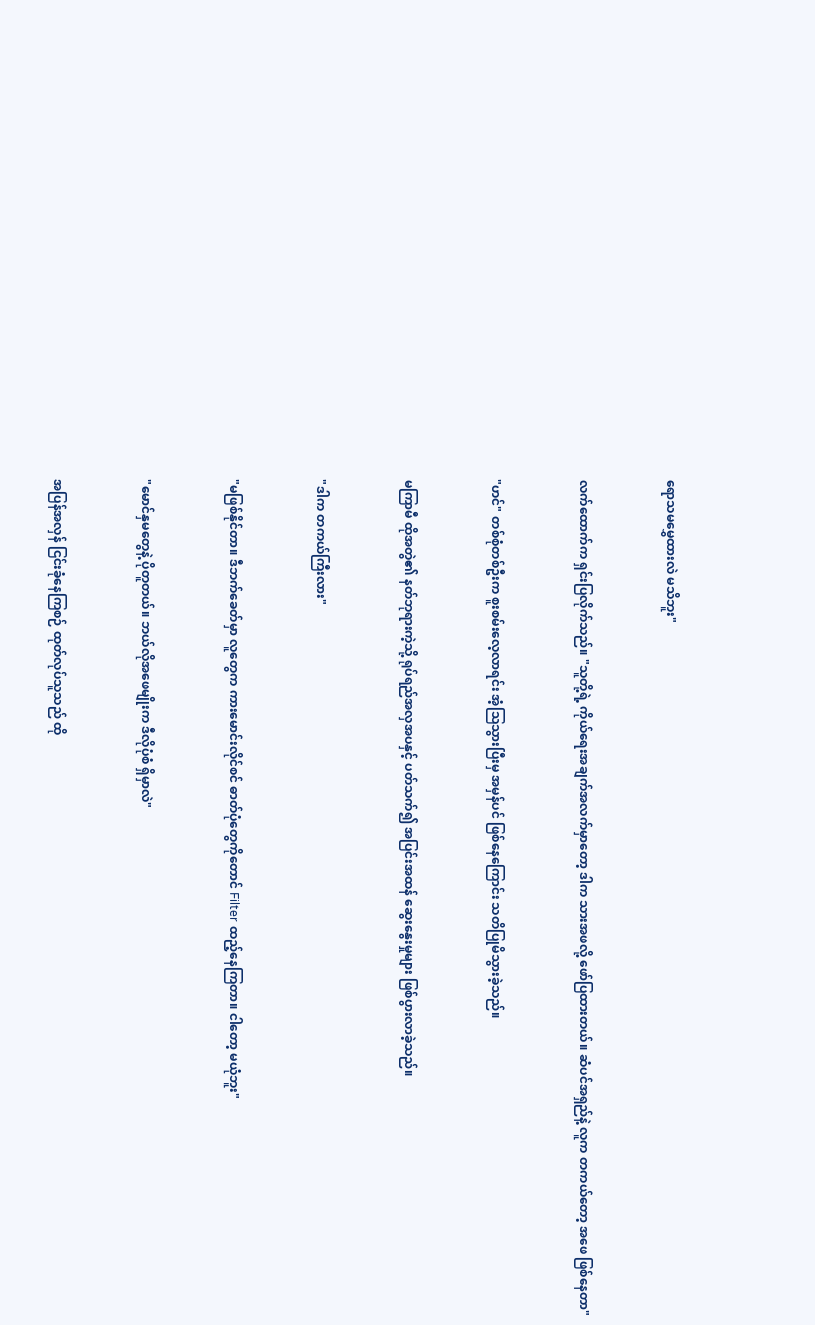ရောသမမွှေထားလဲ မသိဘူး"


လက်ထောက်က ရှင်းပြလိုက်သည်။ "သူတို့ရဲ့ ကိုယ်ရေးအချက်အလက်မှာတော့ ဒါက သားအဖလို့ ဖော်ပြထားတယ်။ ဆံပင်အရှည်နဲ့ လူက တကယ်တော့ အဖေ ဖြစ်နေတာ"


"ဟင်" တစ်စုံတစ်ဦးက စူးစမ်းလေ့လာရင်း အံ့သြသွားပြီးမှ အမှန်ပင် ဖြစ်နေကြောင်း သတိပြုမိသွားခဲ့သည်။


မကြာမီ ထိုအတွဲ၏ နတ်ဘုရားကဲ့သို့ ရုပ်ရည်အလှအပနှင့် ပတ်သက်၍ အပြင်းအထန် ဆွေးနွေးမှုများ ဖြစ်ပွားလာခဲ့သည်။


"ဒါက တကယ်ကြီးလား"


"မဖြစ်နိုင်တာ။ ဒီဘက်ခေတ်မှာ လူတွေက ကားမောင်းလိုင်စင် ဓာတ်ပုံတွေကိုတောင် Filter ထည့်နေကြတာ။ ငါတော့ မယုံဘူး"


"မောင်နှမတွေနဲ့ ပိုတူတယ်။ ဘယ်လိုအဖေမျိုးက ဒီလိုပုံစံ ရှိမှာလဲ"


အပြန်အလှန် ငြင်းခုံနေကြစဉ် ထုတ်လုပ်သူသည် ထို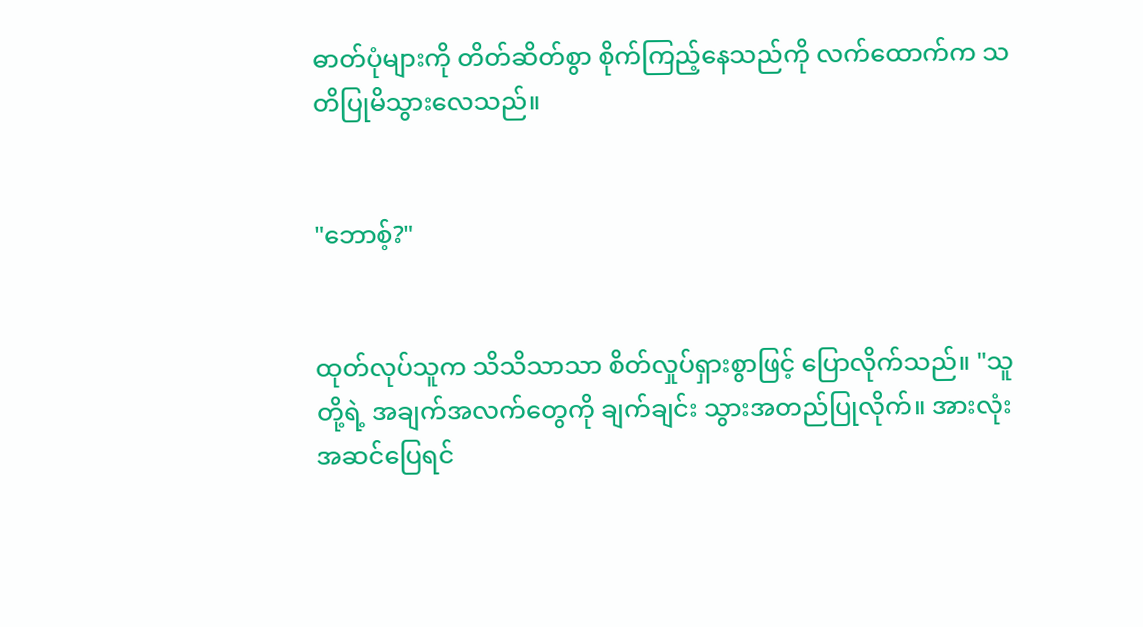ဓာတ်ပုံများကို တိတ်ဆိတ်စွာ စိုက်ကြည့်နေသည်ကို လက်ထောက်က သတိပြုမိသွားလေသည်။


"ဘောစ့်?"


ထုတ်လုပ်သူက သိသိသာသာ စိတ်လှုပ်ရှားစွာဖြင့် ပြောလိုက်သည်။ "သူတို့ရဲ့ အချက်အလက်တွေကို ချက်ချင်း သွားအတည်ပြုလိုက်။ အားလုံးအဆင်ပြေရင်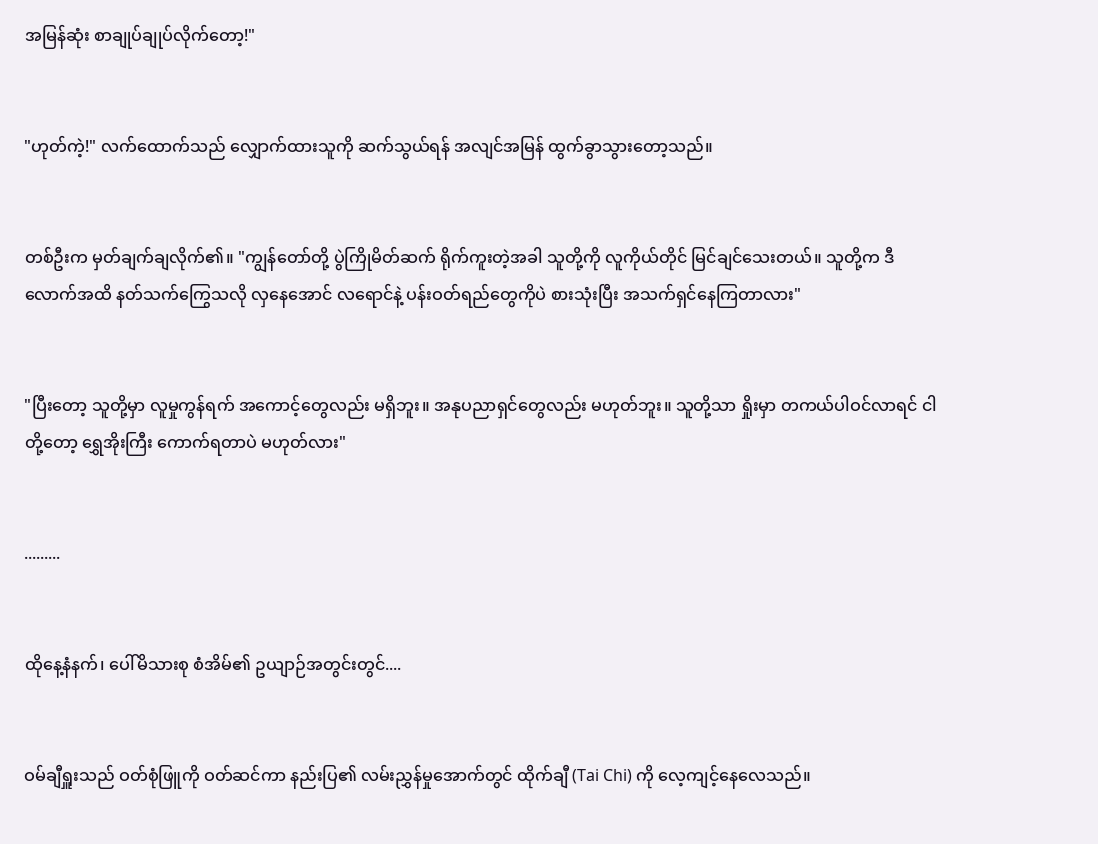အမြန်ဆုံး စာချုပ်ချုပ်လိုက်တော့!"


"ဟုတ်ကဲ့!" လက်ထောက်သည် လျှောက်ထားသူကို ဆက်သွယ်ရန် အလျင်အမြန် ထွက်ခွာသွားတော့သည်။


တစ်ဦးက မှတ်ချက်ချလိုက်၏။ "ကျွန်တော်တို့ ပွဲကြိုမိတ်ဆက် ရိုက်ကူးတဲ့အခါ သူတို့ကို လူကိုယ်တိုင် မြင်ချင်သေးတယ်။ သူတို့က ဒီလောက်အထိ နတ်သက်ကြွေသလို လှနေအောင် လရောင်နဲ့ ပန်းဝတ်ရည်တွေကိုပဲ စားသုံးပြီး အသက်ရှင်နေကြတာလား"


"ပြီးတော့ သူတို့မှာ လူမှုကွန်ရက် အကောင့်တွေလည်း မရှိဘူး။ အနုပညာရှင်တွေလည်း မဟုတ်ဘူး။ သူတို့သာ ရှိုးမှာ တကယ်ပါဝင်လာရင် ငါတို့တော့ ရွှေအိုးကြီး ကောက်ရတာပဲ မဟုတ်လား"


.........


ထိုနေ့နံနက်၊ ပေါ်မိသားစု စံအိမ်၏ ဥယျာဉ်အတွင်းတွင်....


ဝမ်ချီရှူးသည် ဝတ်စုံဖြူကို ဝတ်ဆင်ကာ နည်းပြ၏ လမ်းညွှန်မှုအောက်တွင် ထိုက်ချီ (Tai Chi) ကို လေ့ကျင့်နေလေသည်။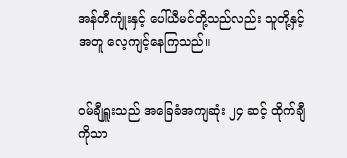အန်တီကျုံးနှင့် ပေါ်ယီမင်တို့သည်လည်း သူတို့နှင့်အတူ လေ့ကျင့်နေကြသည်။


ဝမ်ချီရှူးသည် အခြေခံအကျဆုံး ၂၄ ဆင့် ထိုက်ချီကိုသာ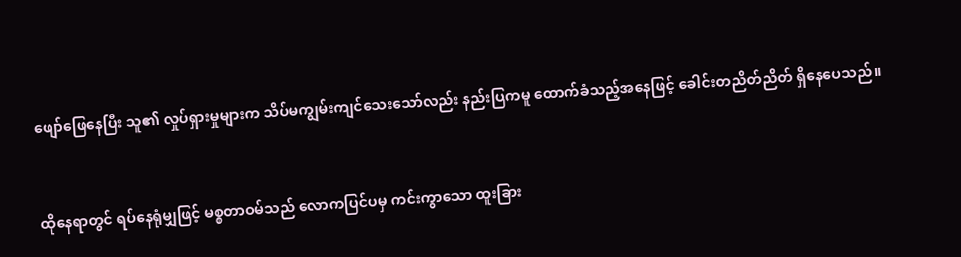ဖျော်ဖြေနေပြီး သူ၏ လှုပ်ရှားမှုများက သိပ်မကျွမ်းကျင်သေးသော်လည်း နည်းပြကမူ ထောက်ခံသည့်အနေဖြင့် ခေါင်းတညိတ်ညိတ် ရှိနေပေသည်။


ထိုနေရာတွင် ရပ်နေရုံမျှဖြင့် မစ္စတာဝမ်သည် လောကပြင်ပမှ ကင်းကွာသော ထူးခြား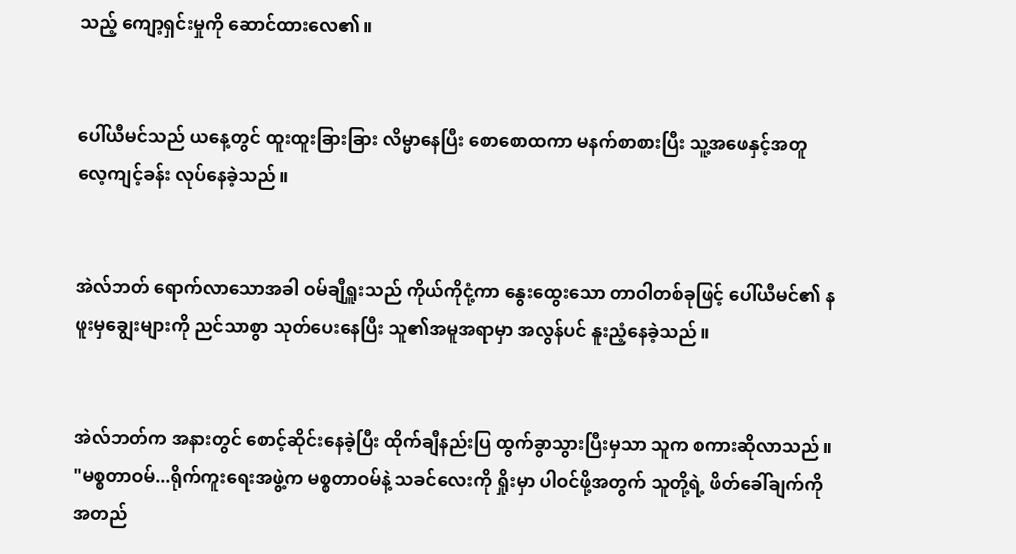သည့် ကျော့ရှင်းမှုကို ဆောင်ထားလေ၏။


ပေါ်ယီမင်သည် ယနေ့တွင် ထူးထူးခြားခြား လိမ္မာနေပြီး စောစောထကာ မနက်စာစားပြီး သူ့အဖေနှင့်အတူ လေ့ကျင့်ခန်း လုပ်နေခဲ့သည်။


အဲလ်ဘတ် ရောက်လာသောအခါ ဝမ်ချီရှူးသည် ကိုယ်ကိုငုံ့ကာ နွေးထွေးသော တာဝါတစ်ခုဖြင့် ပေါ်ယီမင်၏ နဖူးမှချွေးများကို ညင်သာစွာ သုတ်ပေးနေပြီး သူ၏အမူအရာမှာ အလွန်ပင် နူးညံ့နေခဲ့သည်။


အဲလ်ဘတ်က အနားတွင် စောင့်ဆိုင်းနေခဲ့ပြီး ထိုက်ချီနည်းပြ ထွက်ခွာသွားပြီးမှသာ သူက စကားဆိုလာသည်။ "မစ္စတာဝမ်...ရိုက်ကူးရေးအဖွဲ့က မစ္စတာဝမ်နဲ့ သခင်လေးကို ရှိုးမှာ ပါဝင်ဖို့အတွက် သူတို့ရဲ့ ဖိတ်ခေါ်ချက်ကို အတည်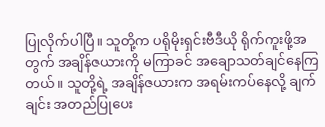ပြုလိုက်ပါပြီ။ သူတို့က ပရိုမိုးရှင်းဗီဒီယို ရိုက်ကူးဖို့အတွက် အချိန်ဇယားကို မကြာခင် အချောသတ်ချင်နေကြတယ်။ သူတို့ရဲ့ အချိန်ဇယားက အရမ်းကပ်နေလို့ ချက်ချင်း အတည်ပြုပေး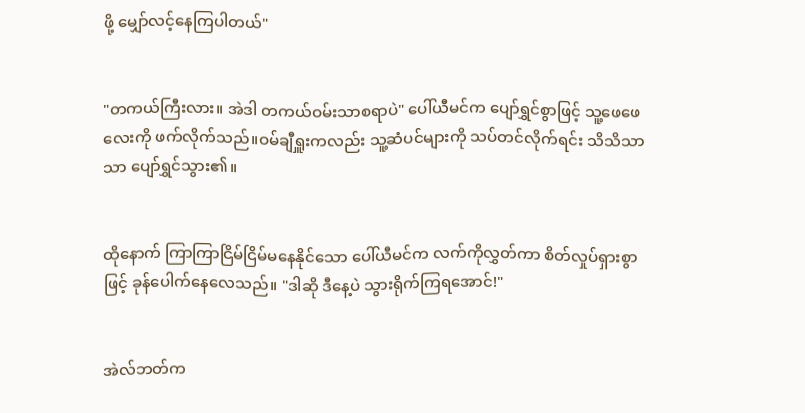ဖို့ မျှော်လင့်နေကြပါတယ်"


"တကယ်ကြီးလား။ အဲဒါ တကယ်ဝမ်းသာစရာပဲ" ပေါ်ယီမင်က ပျော်ရွှင်စွာဖြင့် သူ့ဖေဖေလေးကို ဖက်လိုက်သည်။ဝမ်ချီရှူးကလည်း သူ့ဆံပင်များကို သပ်တင်လိုက်ရင်း သိသိသာသာ ပျော်ရွှင်သွား၏။


ထိုနောက် ကြာကြာငြိမ်ငြိမ်မနေနိုင်သော ပေါ်ယီမင်က လက်ကိုလွှတ်ကာ စိတ်လှုပ်ရှားစွာဖြင့် ခုန်ပေါက်နေလေသည်။ "ဒါဆို ဒီနေ့ပဲ သွားရိုက်ကြရအောင်!"


အဲလ်ဘတ်က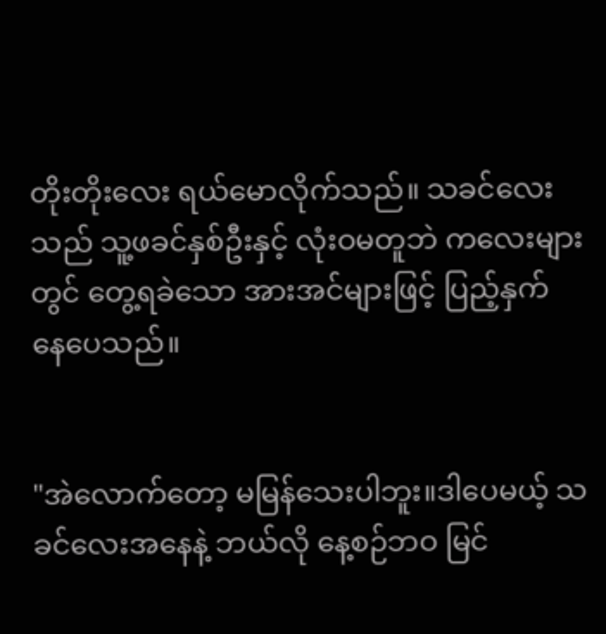တိုးတိုးလေး ရယ်မောလိုက်သည်။ သခင်လေးသည် သူ့ဖခင်နှစ်ဦးနှင့် လုံးဝမတူဘဲ ကလေးများတွင် တွေ့ရခဲသော အားအင်များဖြင့် ပြည့်နှက်နေ‌ပေသည်။


"အဲလောက်တော့ မမြန်သေးပါဘူး။ဒါ‌ပေမယ့် သခင်လေးအနေနဲ့ ဘယ်လို နေ့စဉ်ဘဝ မြင်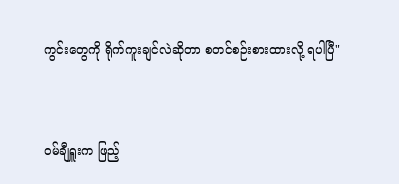ကွင်းတွေကို ရိုက်ကူးချင်လဲဆိုတာ စတင်စဉ်းစားထားလို့ ရပါပြီ"


ဝမ်ချီရှူးက ဖြည့်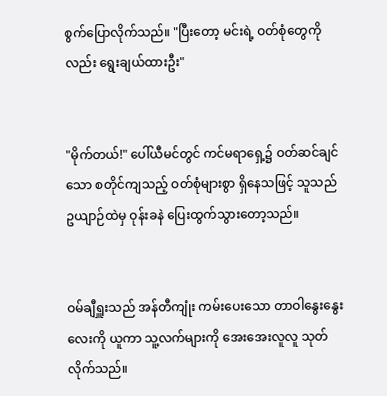စွက်ပြောလိုက်သည်။ "ပြီးတော့ မင်းရဲ့ ဝတ်စုံတွေကိုလည်း ရွေးချယ်ထားဦး"


"မိုက်တယ်!" ပေါ်ယီမင်တွင် ကင်မရာရှေ့၌ ဝတ်ဆင်ချင်သော စတိုင်ကျသည့် ဝတ်စုံများစွာ ရှိနေသဖြင့် သူသည် ဥယျာဉ်ထဲမှ ဝုန်းခနဲ ပြေးထွက်သွားတော့သည်။


ဝမ်ချီရှူးသည် အန်တီကျုံး ကမ်းပေးသော တာဝါနွေးနွေးလေးကို ယူကာ သူ့လက်များကို အေးအေးလူလူ သုတ်လိုက်သည်။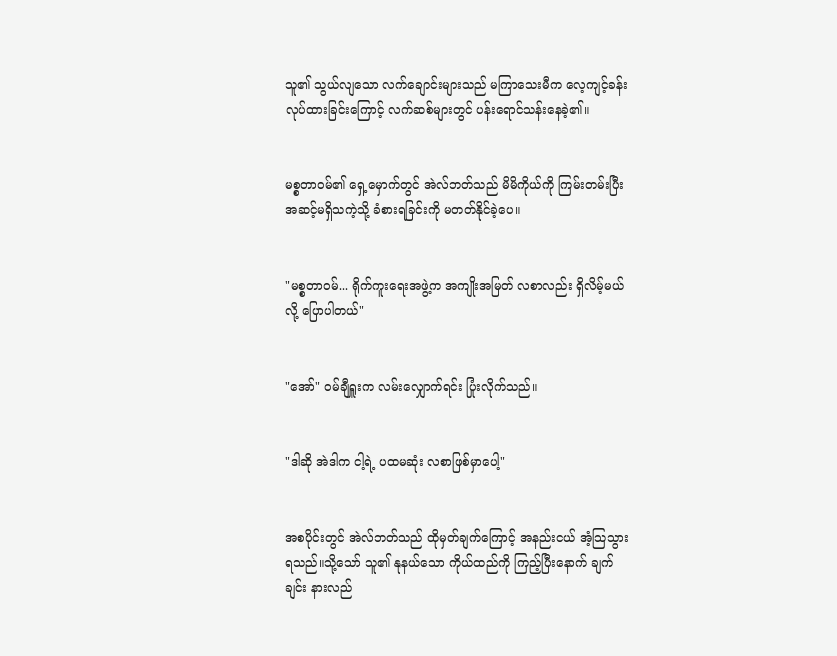သူ၏ သွယ်လျသော လက်ချောင်းများသည် မကြာသေးမီက လေ့ကျင့်ခန်းလုပ်ထားခြင်းကြောင့် လက်ဆစ်များတွင် ပန်းရောင်သန်းနေခဲ့၏။


မစ္စတာဝမ်၏ ရှေ့မှောက်တွင် အဲလ်ဘတ်သည် မိမိကိုယ်ကို ကြမ်းတမ်းပြီး အဆင့်မရှိသကဲ့သို့ ခံစားရခြင်းကို မတတ်နိုင်ခဲ့ပေ။


"မစ္စတာဝမ်... ရိုက်ကူးရေးအဖွဲ့က အကျိုးအမြတ် လစာလည်း ရှိလိမ့်မယ်လို့ ပြောပါတယ်"


"အော်" ဝမ်ချီရှူးက လမ်းလျှောက်ရင်း ပြုံးလိုက်သည်။


"ဒါဆို အဲဒါက ငါ့ရဲ့ ပထမဆုံး လစာဖြစ်မှာပေါ့"


အစပိုင်းတွင် အဲလ်ဘတ်သည် ထိုမှတ်ချက်ကြောင့် အနည်းငယ် အံ့သြသွားရသည်။သို့သော် သူ၏ နုနယ်သော ကိုယ်ထည်ကို ကြည့်ပြီးနောက် ချက်ချင်း နားလည်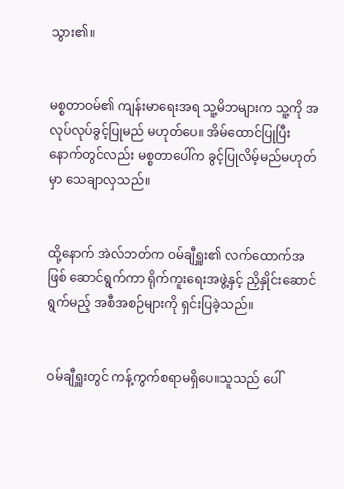သွား၏။


မစ္စတာဝမ်၏ ကျန်းမာရေးအရ သူ့မိဘများက သူ့ကို အလုပ်လုပ်ခွင့်ပြုမည် မဟုတ်ပေ။ အိမ်ထောင်ပြုပြီးနောက်တွင်လည်း မစ္စတာပေါ်က ခွင့်ပြုလိမ့်မည်မဟုတ်မှာ သေချာလှသည်။


ထို့နောက် အဲလ်ဘတ်က ဝမ်ချီရှူး၏ လက်ထောက်အဖြစ် ဆောင်ရွက်ကာ ရိုက်ကူးရေးအဖွဲ့နှင့် ညှိနှိုင်းဆောင်ရွက်မည့် အစီအစဉ်များကို ရှင်းပြခဲ့သည်။


ဝမ်ချီရှူးတွင် ကန့်ကွက်စရာမရှိပေ။သူသည် ပေါ်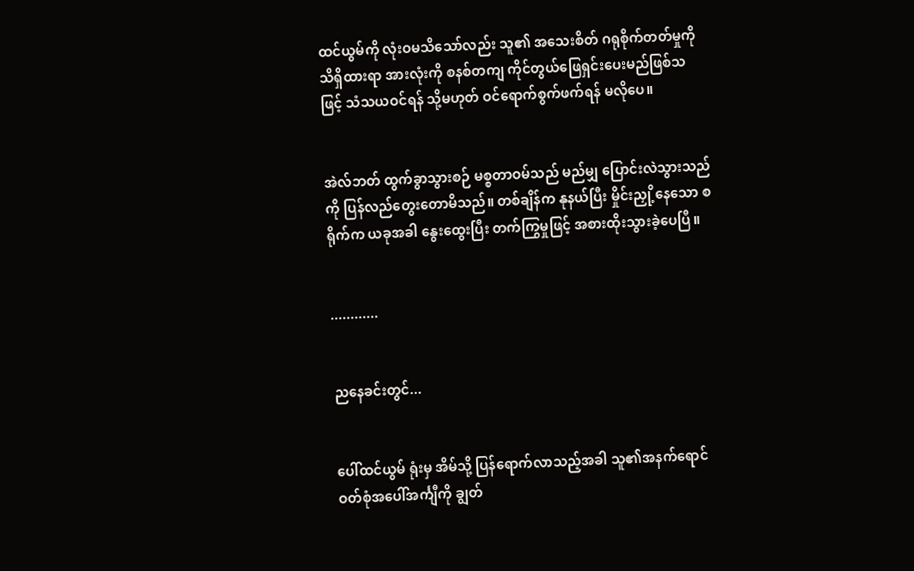ထင်ယွမ်ကို လုံးဝမသိသော်လည်း သူ၏ အသေးစိတ် ဂရုစိုက်တတ်မှုကို သိရှိထားရာ အားလုံးကို စနစ်တကျ ကိုင်တွယ်ဖြေရှင်းပေးမည်ဖြစ်သဖြင့် သံသယဝင်ရန် သို့မဟုတ် ဝင်ရောက်စွက်ဖက်ရန် မလိုပေ။


အဲလ်ဘတ် ထွက်ခွာသွားစဉ် မစ္စတာဝမ်သည် မည်မျှ ပြောင်းလဲသွားသည်ကို ပြန်လည်တွေးတောမိသည်။ တစ်ချိန်က နုနယ်ပြီး မှိုင်းညှို့နေသော စရိုက်က ယခုအခါ နွေးထွေးပြီး တက်ကြွမှုဖြင့် အစားထိုးသွားခဲ့ပေပြီ။


............


ညနေခင်းတွင်...


ပေါ်ထင်ယွမ် ရုံးမှ အိမ်သို့ ပြန်ရောက်လာသည့်အခါ သူ၏အနက်ရောင် ဝတ်စုံအပေါ်အင်္ကျီကို ချွတ်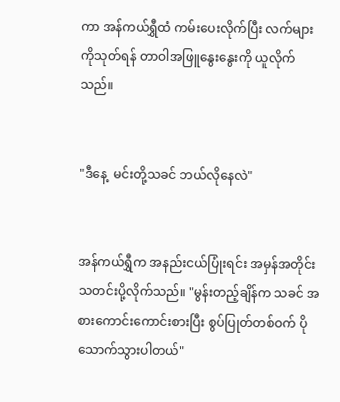ကာ အန်ကယ်ရွှီထံ ကမ်းပေးလိုက်ပြီး လက်များကိုသုတ်ရန် တာဝါအဖြူနွေးနွေးကို ယူလိုက်သည်။


"ဒီနေ့  မင်းတို့သခင် ဘယ်လိုနေလဲ"


အန်ကယ်ရွှီက အနည်းငယ်ပြုံးရင်း အမှန်အတိုင်း သတင်းပို့လိုက်သည်။ "မွန်းတည့်ချိန်က သခင် အစားကောင်းကောင်းစားပြီး စွပ်ပြုတ်တစ်ဝက် ပိုသောက်သွားပါတယ်"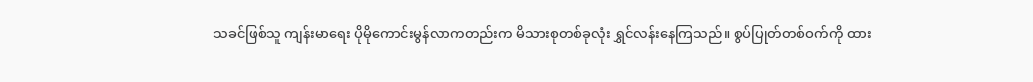သခင်ဖြစ်သူ ကျန်းမာရေး ပိုမိုကောင်းမွန်လာကတည်းက မိသားစုတစ်ခုလုံး ရွှင်လန်းနေကြသည်။ စွပ်ပြုတ်တစ်ဝက်ကို ထား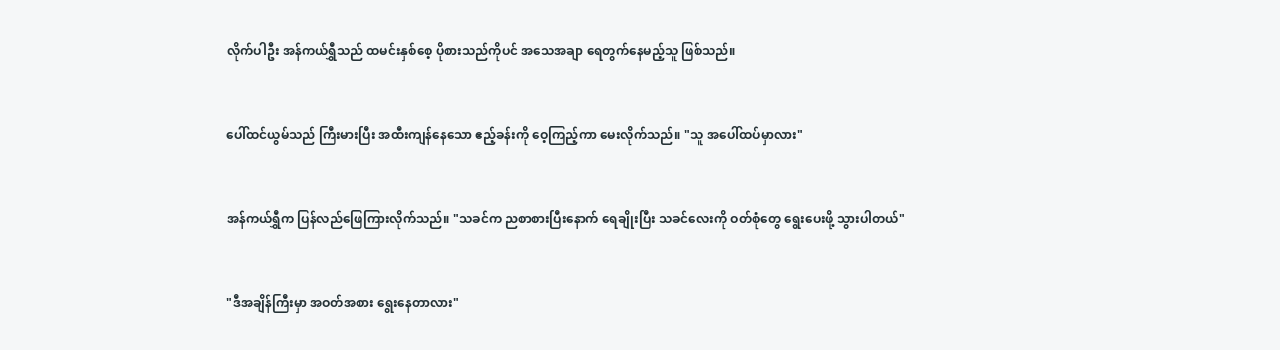လိုက်ပါဦး အန်ကယ်ရွှီသည် ထမင်းနှစ်စေ့ ပိုစားသည်ကိုပင် အသေအချာ ရေတွက်နေမည့်သူ ဖြစ်သည်။


ပေါ်ထင်ယွမ်သည် ကြီးမားပြီး အထီးကျန်နေသော ဧည့်ခန်းကို ဝေ့ကြည့်ကာ မေးလိုက်သည်။ "သူ အပေါ်ထပ်မှာလား"


အန်ကယ်ရွှီက ပြန်လည်ဖြေကြားလိုက်သည်။ "သခင်က ညစာစားပြီးနောက် ရေချိုးပြီး သခင်လေးကို ဝတ်စုံတွေ ရွေးပေးဖို့ သွားပါတယ်"


"ဒီအချိန်ကြီးမှာ အဝတ်အစား ရွေးနေတာလား"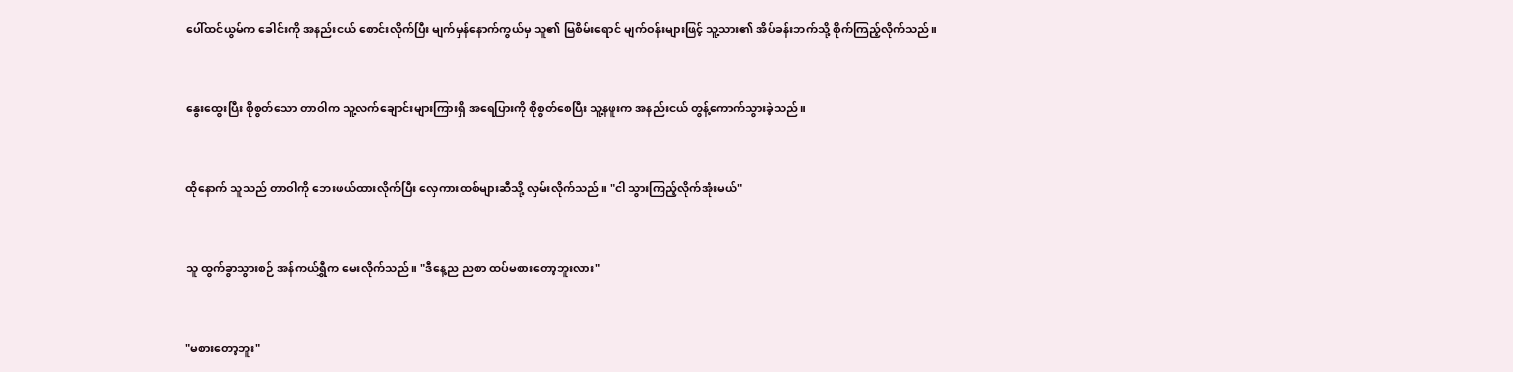ပေါ်ထင်ယွမ်က ခေါင်းကို အနည်းငယ် စောင်းလိုက်ပြီး မျက်မှန်နောက်ကွယ်မှ သူ၏ မြစိမ်းရောင် မျက်ဝန်းများဖြင့် သူ့သား၏ အိပ်ခန်းဘက်သို့ စိုက်ကြည့်လိုက်သည်။


နွေးထွေးပြီး စိုစွတ်သော တာဝါက သူ့လက်ချောင်းများကြားရှိ အရေပြားကို စိုစွတ်စေပြီး သူ့နဖူးက အနည်းငယ် တွန့်ကောက်သွားခဲ့သည်။


ထိုနောက် သူသည် တာဝါကို ဘေးဖယ်ထားလိုက်ပြီး လှေကားထစ်များဆီသို့ လှမ်းလိုက်သည်။ "ငါ သွားကြည့်လိုက်အုံးမယ်"


သူ ထွက်ခွာသွားစဉ် အန်ကယ်ရွှီက မေးလိုက်သည်။ "ဒီနေ့ည ညစာ ထပ်မစားတော့ဘူးလား"


"မစားတော့ဘူး"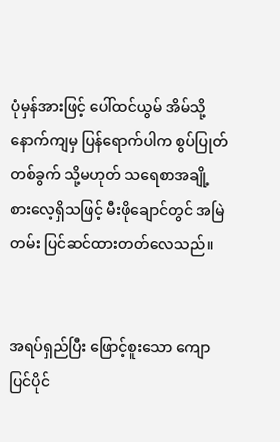ပုံမှန်အားဖြင့် ပေါ်ထင်ယွမ် အိမ်သို့ နောက်ကျမှ ပြန်ရောက်ပါက စွပ်ပြုတ်တစ်ခွက် သို့မဟုတ် သရေစာအချို့ စားလေ့ရှိသဖြင့် မီးဖိုချောင်တွင် အမြဲတမ်း ပြင်ဆင်ထားတတ်လေသည်။


အရပ်ရှည်ပြီး ဖြောင့်စူးသော ကျောပြင်ပိုင်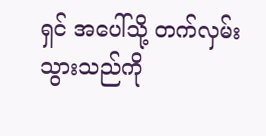ရှင် အပေါ်သို့ တက်လှမ်းသွားသည်ကို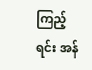ကြည့်ရင်း အန်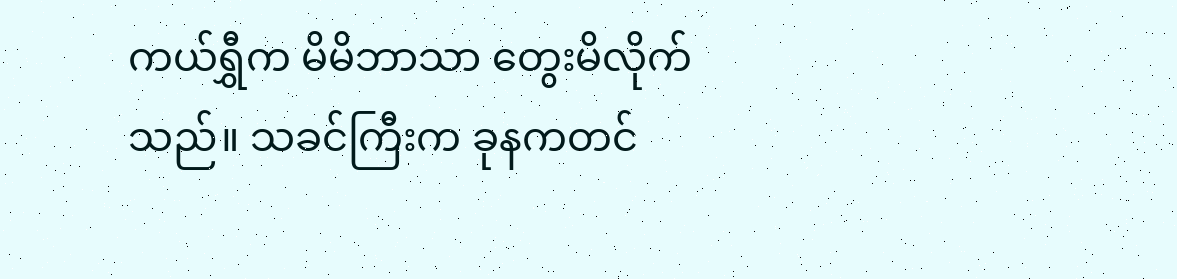ကယ်ရွှီက မိမိဘာသာ တွေးမိလိုက်သည်။ သခင်ကြီးက ခုနကတင်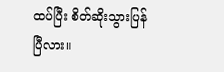ထပ်ပြီး စိတ်ဆိုးသွားပြန်ပြီလား။